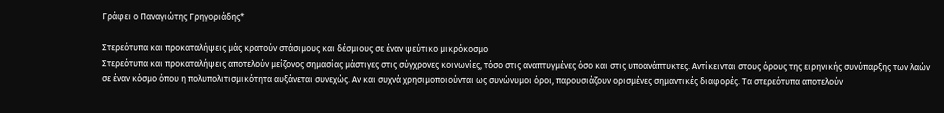Γράφει ο Παναγιώτης Γρηγοριάδης*

Στερεότυπα και προκαταλήψεις μάς κρατούν στάσιμους και δέσμιους σε έναν ψεύτικο μικρόκοσμο
Στερεότυπα και προκαταλήψεις αποτελούν μείζονος σημασίας μάστιγες στις σύγχρονες κοινωνίες, τόσο στις αναπτυγμένες όσο και στις υποανάπτυκτες. Αντίκεινται στους όρους της ειρηνικής συνύπαρξης των λαών σε έναν κόσμο όπου η πολυπολιτισμικότητα αυξάνεται συνεχώς. Αν και συχνά χρησιμοποιούνται ως συνώνυμοι όροι, παρουσιάζουν ορισμένες σημαντικές διαφορές. Τα στερεότυπα αποτελούν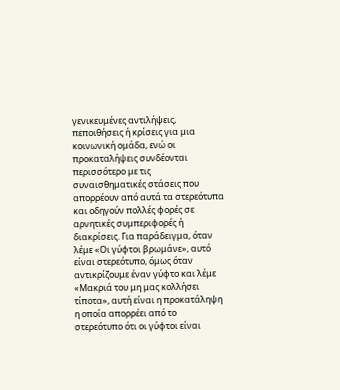γενικευμένες αντιλήψεις, πεποιθήσεις ή κρίσεις για μια κοινωνική ομάδα, ενώ οι προκαταλήψεις συνδέονται περισσότερο με τις συναισθηματικές στάσεις που απορρέουν από αυτά τα στερεότυπα και οδηγούν πολλές φορές σε αρνητικές συμπεριφορές ή διακρίσεις. Για παράδειγμα, όταν λέμε «Οι γύφτοι βρωμάνε», αυτό είναι στερεότυπο, όμως όταν αντικρίζουμε έναν γύφτο και λέμε «Μακριά του μη μας κολλήσει τίποτα», αυτή είναι η προκατάληψη η οποία απορρέει από το στερεότυπο ότι οι γύφτοι είναι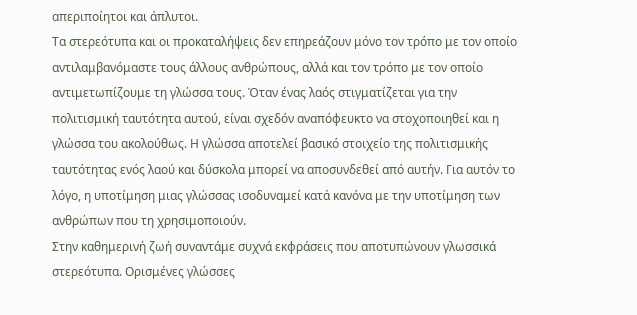απεριποίητοι και άπλυτοι.
Τα στερεότυπα και οι προκαταλήψεις δεν επηρεάζουν μόνο τον τρόπο με τον οποίο αντιλαμβανόμαστε τους άλλους ανθρώπους, αλλά και τον τρόπο με τον οποίο αντιμετωπίζουμε τη γλώσσα τους. Όταν ένας λαός στιγματίζεται για την πολιτισμική ταυτότητα αυτού, είναι σχεδόν αναπόφευκτο να στοχοποιηθεί και η γλώσσα του ακολούθως. Η γλώσσα αποτελεί βασικό στοιχείο της πολιτισμικής ταυτότητας ενός λαού και δύσκολα μπορεί να αποσυνδεθεί από αυτήν. Για αυτόν το λόγο, η υποτίμηση μιας γλώσσας ισοδυναμεί κατά κανόνα με την υποτίμηση των ανθρώπων που τη χρησιμοποιούν.
Στην καθημερινή ζωή συναντάμε συχνά εκφράσεις που αποτυπώνουν γλωσσικά στερεότυπα. Ορισμένες γλώσσες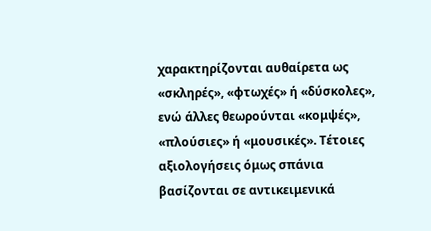χαρακτηρίζονται αυθαίρετα ως «σκληρές», «φτωχές» ή «δύσκολες», ενώ άλλες θεωρούνται «κομψές», «πλούσιες» ή «μουσικές». Τέτοιες αξιολογήσεις όμως σπάνια βασίζονται σε αντικειμενικά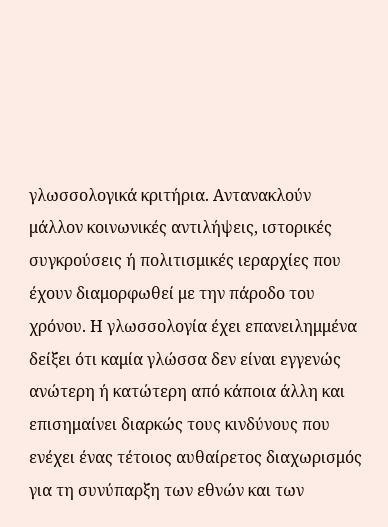γλωσσολογικά κριτήρια. Αντανακλούν μάλλον κοινωνικές αντιλήψεις, ιστορικές συγκρούσεις ή πολιτισμικές ιεραρχίες που έχουν διαμορφωθεί με την πάροδο του χρόνου. Η γλωσσολογία έχει επανειλημμένα δείξει ότι καμία γλώσσα δεν είναι εγγενώς ανώτερη ή κατώτερη από κάποια άλλη και επισημαίνει διαρκώς τους κινδύνους που ενέχει ένας τέτοιος αυθαίρετος διαχωρισμός για τη συνύπαρξη των εθνών και των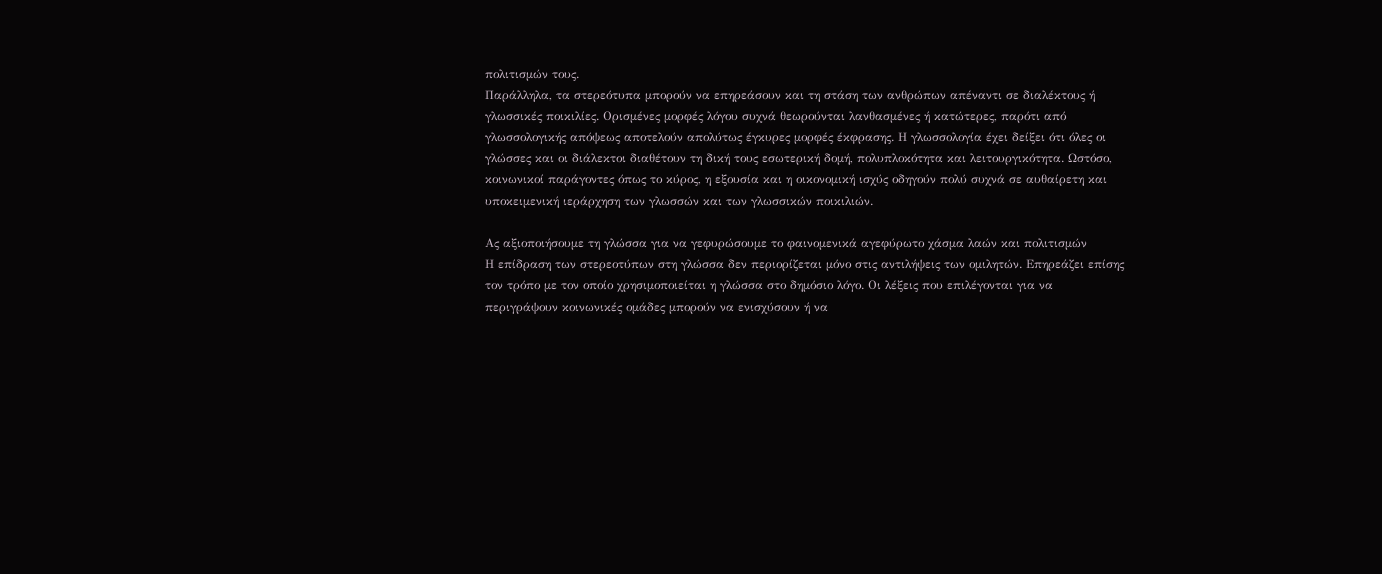πολιτισμών τους.
Παράλληλα, τα στερεότυπα μπορούν να επηρεάσουν και τη στάση των ανθρώπων απέναντι σε διαλέκτους ή γλωσσικές ποικιλίες. Ορισμένες μορφές λόγου συχνά θεωρούνται λανθασμένες ή κατώτερες, παρότι από γλωσσολογικής απόψεως αποτελούν απολύτως έγκυρες μορφές έκφρασης. Η γλωσσολογία έχει δείξει ότι όλες οι γλώσσες και οι διάλεκτοι διαθέτουν τη δική τους εσωτερική δομή, πολυπλοκότητα και λειτουργικότητα. Ωστόσο, κοινωνικοί παράγοντες όπως το κύρος, η εξουσία και η οικονομική ισχύς οδηγούν πολύ συχνά σε αυθαίρετη και υποκειμενική ιεράρχηση των γλωσσών και των γλωσσικών ποικιλιών.

Ας αξιοποιήσουμε τη γλώσσα για να γεφυρώσουμε το φαινομενικά αγεφύρωτο χάσμα λαών και πολιτισμών
Η επίδραση των στερεοτύπων στη γλώσσα δεν περιορίζεται μόνο στις αντιλήψεις των ομιλητών. Επηρεάζει επίσης τον τρόπο με τον οποίο χρησιμοποιείται η γλώσσα στο δημόσιο λόγο. Οι λέξεις που επιλέγονται για να περιγράψουν κοινωνικές ομάδες μπορούν να ενισχύσουν ή να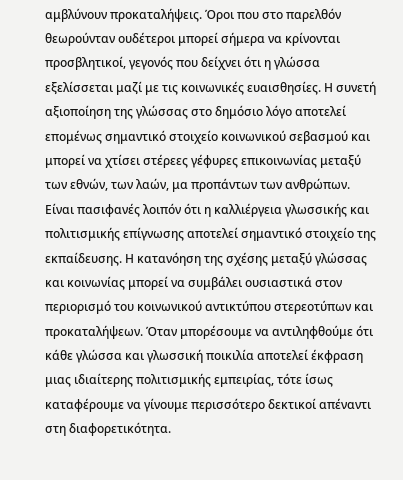αμβλύνουν προκαταλήψεις. Όροι που στο παρελθόν θεωρούνταν ουδέτεροι μπορεί σήμερα να κρίνονται προσβλητικοί, γεγονός που δείχνει ότι η γλώσσα εξελίσσεται μαζί με τις κοινωνικές ευαισθησίες. Η συνετή αξιοποίηση της γλώσσας στο δημόσιο λόγο αποτελεί επομένως σημαντικό στοιχείο κοινωνικού σεβασμού και μπορεί να χτίσει στέρεες γέφυρες επικοινωνίας μεταξύ των εθνών, των λαών, μα προπάντων των ανθρώπων.
Είναι πασιφανές λοιπόν ότι η καλλιέργεια γλωσσικής και πολιτισμικής επίγνωσης αποτελεί σημαντικό στοιχείο της εκπαίδευσης. Η κατανόηση της σχέσης μεταξύ γλώσσας και κοινωνίας μπορεί να συμβάλει ουσιαστικά στον περιορισμό του κοινωνικού αντικτύπου στερεοτύπων και προκαταλήψεων. Όταν μπορέσουμε να αντιληφθούμε ότι κάθε γλώσσα και γλωσσική ποικιλία αποτελεί έκφραση μιας ιδιαίτερης πολιτισμικής εμπειρίας, τότε ίσως καταφέρουμε να γίνουμε περισσότερο δεκτικοί απέναντι στη διαφορετικότητα.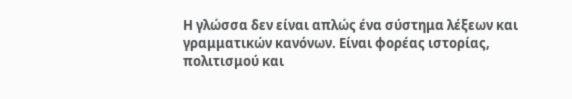Η γλώσσα δεν είναι απλώς ένα σύστημα λέξεων και γραμματικών κανόνων. Είναι φορέας ιστορίας, πολιτισμού και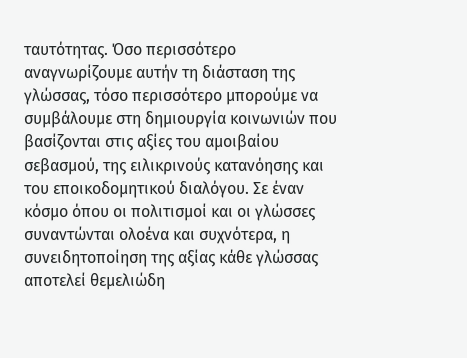ταυτότητας. Όσο περισσότερο αναγνωρίζουμε αυτήν τη διάσταση της γλώσσας, τόσο περισσότερο μπορούμε να συμβάλουμε στη δημιουργία κοινωνιών που βασίζονται στις αξίες του αμοιβαίου σεβασμού, της ειλικρινούς κατανόησης και του εποικοδομητικού διαλόγου. Σε έναν κόσμο όπου οι πολιτισμοί και οι γλώσσες συναντώνται ολοένα και συχνότερα, η συνειδητοποίηση της αξίας κάθε γλώσσας αποτελεί θεμελιώδη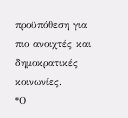προϋπόθεση για πιο ανοιχτές και δημοκρατικές κοινωνίες.
*Ο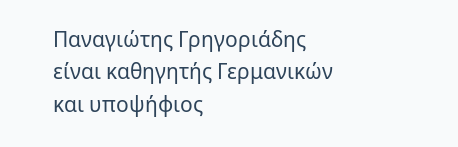Παναγιώτης Γρηγοριάδης είναι καθηγητής Γερμανικών και υποψήφιος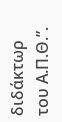διδάκτωρ του Α.Π.Θ.”.